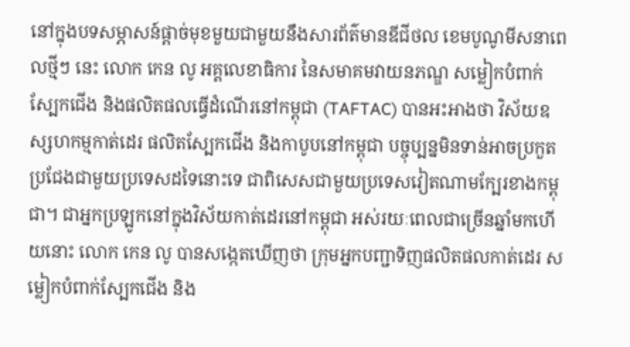នៅក្នុងបទសម្ភាសន៍ផ្ដាច់មុខមួយជាមួយនឹងសារព័ត៌មានឌីជីថល ខេមបូណូមីសនាពេលថ្មីៗ នេះ លោក កេន លូ អគ្គលេខាធិការ នៃសមាគមវាយនភណ្ឌ សម្លៀកបំពាក់ ស្បែកជើង និងផលិតផលធ្វើដំណើរនៅកម្ពុជា (TAFTAC) បានអះអាងថា វិស័យឧស្សហកម្មកាត់ដេរ ផលិតស្បែកជើង និងកាបូបនៅកម្ពុជា បច្ចុប្បន្នមិនទាន់អាចប្រកួតប្រជែងជាមួយប្រទេសដទៃនោះទេ ជាពិសេសជាមួយប្រទេសវៀតណាមក្បែរខាងកម្ពុជា។ ជាអ្នកប្រឡូកនៅក្នុងវិស័យកាត់ដេរនៅកម្ពុជា អស់រយៈពេលជាច្រើនឆ្នាំមកហើយនោះ លោក កេន លូ បានសង្កេតឃើញថា ក្រុមអ្នកបញ្ជាទិញផលិតផលកាត់ដេរ សម្លៀកបំពាក់ស្បែកជើង និង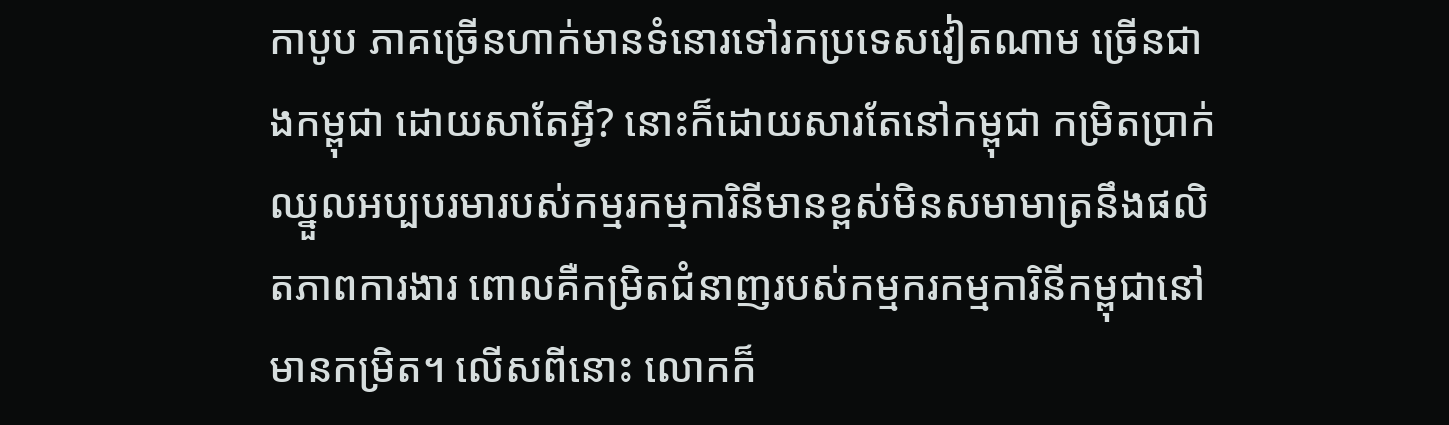កាបូប ភាគច្រើនហាក់មានទំនោរទៅរកប្រទេសវៀតណាម ច្រើនជាងកម្ពុជា ដោយសាតែអ្វី? នោះក៏ដោយសារតែនៅកម្ពុជា កម្រិតប្រាក់ឈ្នួលអប្បបរមារបស់កម្មរកម្មការិនីមានខ្ពស់មិនសមាមាត្រនឹងផលិតភាពការងារ ពោលគឺកម្រិតជំនាញរបស់កម្មករកម្មការិនីកម្ពុជានៅមានកម្រិត។ លើសពីនោះ លោកក៏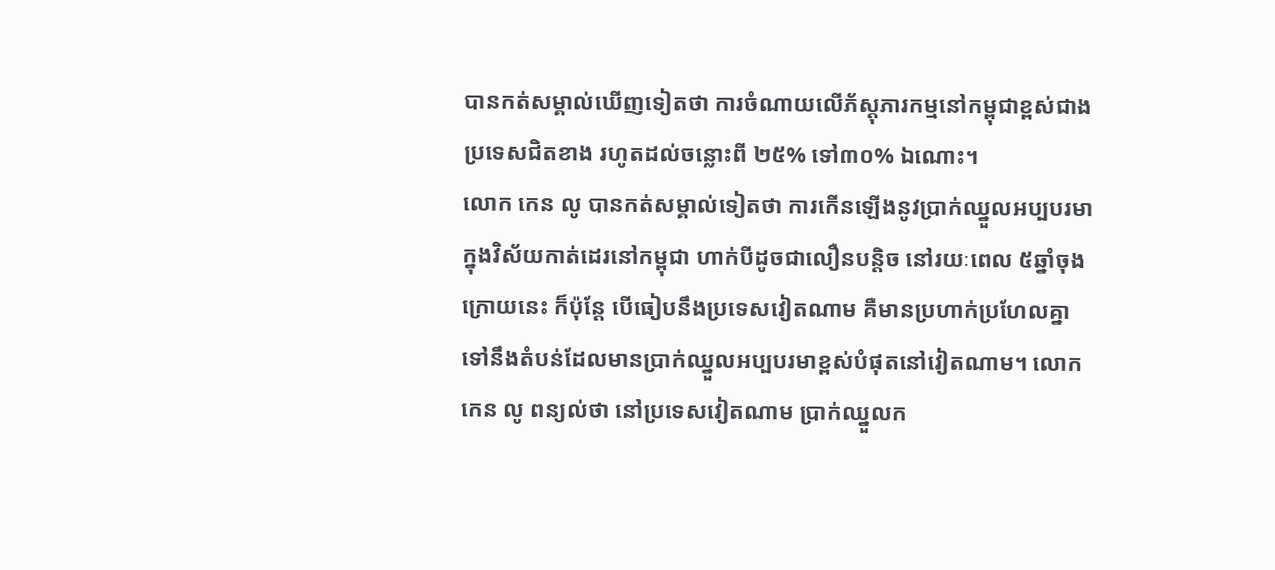បានកត់សម្គាល់ឃើញទៀតថា ការចំណាយលើភ័ស្ដុភារកម្មនៅកម្ពុជាខ្ពស់ជាងប្រទេសជិតខាង រហូតដល់ចន្លោះពី ២៥% ទៅ៣០% ឯណោះ។
លោក កេន លូ បានកត់សម្គាល់ទៀតថា ការកើនឡើងនូវប្រាក់ឈ្នួលអប្បបរមាក្នុងវិស័យកាត់ដេរនៅកម្ពុជា ហាក់បីដូចជាលឿនបន្តិច នៅរយៈពេល ៥ឆ្នាំចុងក្រោយនេះ ក៏ប៉ុន្តែ បើធៀបនឹងប្រទេសវៀតណាម គឺមានប្រហាក់ប្រហែលគ្នាទៅនឹងតំបន់ដែលមានប្រាក់ឈ្នួលអប្បបរមាខ្ពស់បំផុតនៅវៀតណាម។ លោក កេន លូ ពន្យល់ថា នៅប្រទេសវៀតណាម ប្រាក់ឈ្នួលក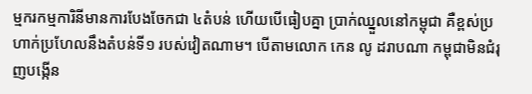ម្មករកម្មការិនីមានការបែងចែកជា ៤តំបន់ ហើយបើធៀបគ្នា ប្រាក់ឈ្នួលនៅកម្ពុជា គឺខ្ពស់ប្រហាក់ប្រហែលនឹងតំបន់ទី១ របស់វៀតណាម។ បើតាមលោក កេន លូ ដរាបណា កម្ពុជាមិនជំរុញបង្កើន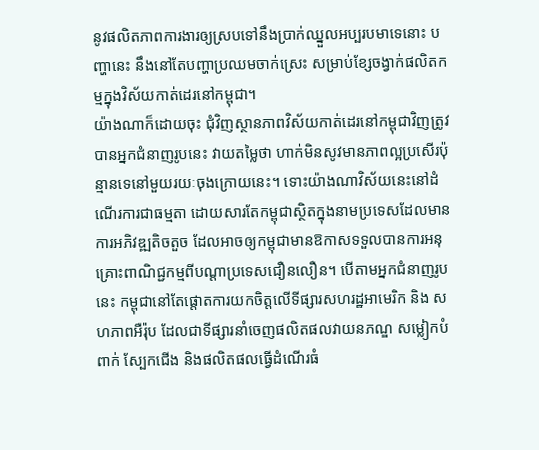នូវផលិតភាពការងារឲ្យស្របទៅនឹងប្រាក់ឈ្នួលអប្បរបមាទេនោះ បញ្ហានេះ នឹងនៅតែបញ្ហាប្រឈមចាក់ស្រេះ សម្រាប់ខ្សែចង្វាក់ផលិតកម្មក្នុងវិស័យកាត់ដេរនៅកម្ពុជា។
យ៉ាងណាក៏ដោយចុះ ជុំវិញស្ថានភាពវិស័យកាត់ដេរនៅកម្ពុជាវិញត្រូវបានអ្នកជំនាញរូបនេះ វាយតម្លៃថា ហាក់មិនសូវមានភាពល្អប្រសើរប៉ុន្មានទេនៅមួយរយៈចុងក្រោយនេះ។ ទោះយ៉ាងណាវិស័យនេះនៅដំណើរការជាធម្មតា ដោយសារតែកម្ពុជាស្ថិតក្នុងនាមប្រទេសដែលមានការអភិវឌ្ឍតិចតួច ដែលអាចឲ្យកម្ពុជាមានឱកាសទទួលបានការអនុគ្រោះពាណិជ្ជកម្មពីបណ្ដាប្រទេសជឿនលឿន។ បើតាមអ្នកជំនាញរូបនេះ កម្ពុជានៅតែផ្តោតការយកចិត្តលើទីផ្សារសហរដ្ឋអាមេរិក និង សហភាពអឺរ៉ុប ដែលជាទីផ្សារនាំចេញផលិតផលវាយនភណ្ឌ សម្លៀកបំពាក់ ស្បែកជើង និងផលិតផលធ្វើដំណើរធំ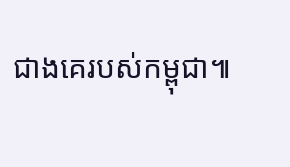ជាងគេរបស់កម្ពុជា៕